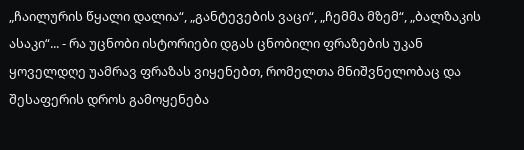„ჩაილურის წყალი დალია“, „განტევების ვაცი“, „ჩემმა მზემ“, „ბალზაკის ასაკი“... - რა უცნობი ისტორიები დგას ცნობილი ფრაზების უკან
ყოველდღე უამრავ ფრაზას ვიყენებთ, რომელთა მნიშვნელობაც და შესაფერის დროს გამოყენება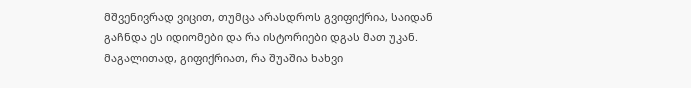მშვენივრად ვიცით, თუმცა არასდროს გვიფიქრია, საიდან გაჩნდა ეს იდიომები და რა ისტორიები დგას მათ უკან. მაგალითად, გიფიქრიათ, რა შუაშია ხახვი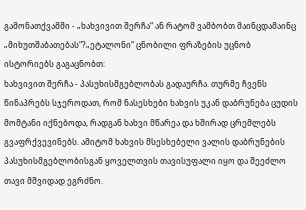გამონათქვამში - „ხახვივით შერჩა“ ან რატომ ვამბობთ მაინცდამაინც „მიხუთშაბათებას“?„ეტალონი“ ცნობილი ფრაზების უცნობ ისტორიებს გაგაცნობთ:
ხახვივით შერჩა - პასუხისმგებლობას გადაურჩა. თურმე ჩვენს წინაპრებს სჯეროდათ, რომ ნასესხები ხახვის უკან დაბრუნება ცუდის მომტანი იქნებოდა, რადგან ხახვი მწარეა და ხშირად ცრემლებს გვაფრქვევინებს. ამიტომ ხახვის მსესხებელი ვალის დაბრუნების პასუხისმგებლობისგან ყოველთვის თავისუფალი იყო და შეეძლო თავი მშვიდად ეგრძნო.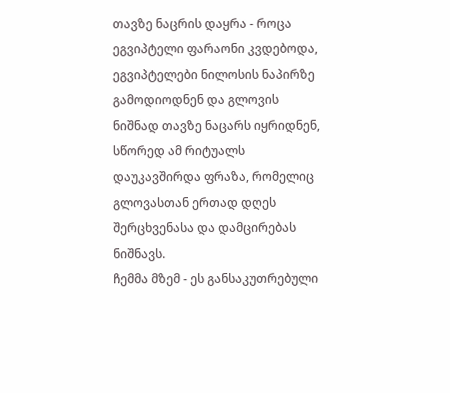თავზე ნაცრის დაყრა - როცა ეგვიპტელი ფარაონი კვდებოდა, ეგვიპტელები ნილოსის ნაპირზე გამოდიოდნენ და გლოვის ნიშნად თავზე ნაცარს იყრიდნენ, სწორედ ამ რიტუალს დაუკავშირდა ფრაზა, რომელიც გლოვასთან ერთად დღეს შერცხვენასა და დამცირებას ნიშნავს.
ჩემმა მზემ - ეს განსაკუთრებული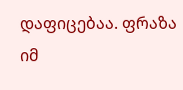დაფიცებაა. ფრაზა იმ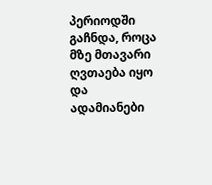პერიოდში გაჩნდა, როცა მზე მთავარი ღვთაება იყო და ადამიანები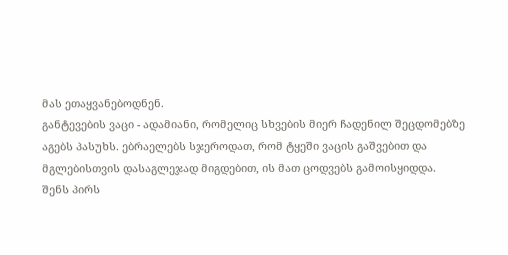მას ეთაყვანებოდნენ.
განტევების ვაცი - ადამიანი, რომელიც სხვების მიერ ჩადენილ შეცდომებზე აგებს პასუხს. ებრაელებს სჯეროდათ, რომ ტყეში ვაცის გაშვებით და მგლებისთვის დასაგლეჯად მიგდებით, ის მათ ცოდვებს გამოისყიდდა.
შენს პირს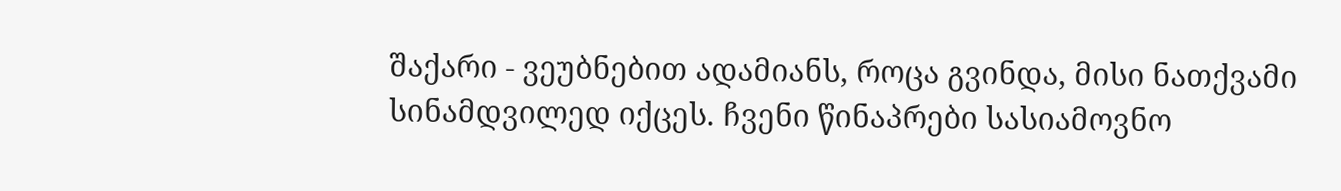შაქარი - ვეუბნებით ადამიანს, როცა გვინდა, მისი ნათქვამი სინამდვილედ იქცეს. ჩვენი წინაპრები სასიამოვნო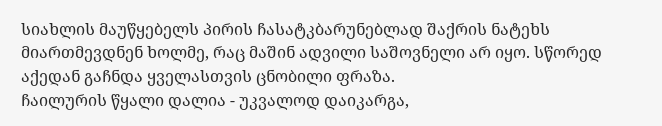სიახლის მაუწყებელს პირის ჩასატკბარუნებლად შაქრის ნატეხს მიართმევდნენ ხოლმე, რაც მაშინ ადვილი საშოვნელი არ იყო. სწორედ აქედან გაჩნდა ყველასთვის ცნობილი ფრაზა.
ჩაილურის წყალი დალია - უკვალოდ დაიკარგა,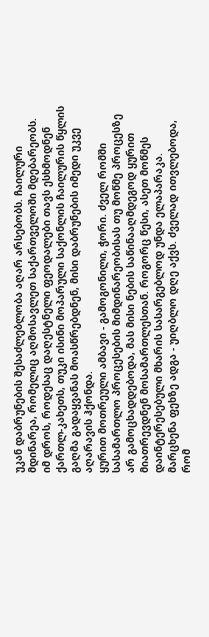უკან დაბრუნების შესაძლებლობა აღარ არსებობს. ჩაილური მდინარეა, რომელიც აღმოსავლეთ საქართველოში მდებარეობს. იმ დროს, როდესაც დაღესტნელი ფეოდალები თავს ესხმოდნენ ქართლ-კახეთს, თუკი ისინი მოპარული საქონლის ჩაილურის წყლის გაღმა გადაყვანას მოასწრებდნენ, მისი დაბრუნების იმედი უკვე აღარავის ჰქონდა.
ყურით მოთრეული ამბავი - გამოგონილი, ჭორი. ძველ რომში სასამართლო პროცესების მიმდინარეობისას თუ მოწმე პროცესზე არ გამოცხადდებოდა, მას მისი ნების საწინააღმდეგოდ ყურით მიათრევდნენ მოსამართლესთან. როგორც წესი, ასეთ მოწმეს დაინტერესებული მხარის სასარგებლოდ უნდა ელაპარაკა.
მარცხენა ფეხზე ადგა - უიღბლო დღე აქვს. ძველად ითვლებოდა, რომ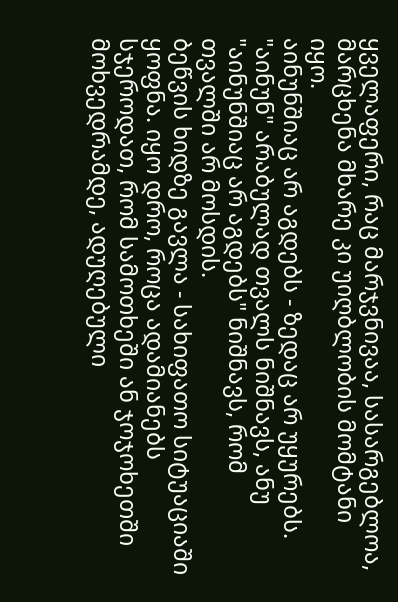ყველაფერი, რაც მარჯვნივაა, სასარგებლოა, მარცხენა მხარე კი უიღბლობის მომტანი იყო.
აინუნშიაც არ აგდებს - ზედაც არ უყურებს. "აინუნ" არაბულად თვალს ნიშნავს, ანუ "აინუნშიაც არ აგდებს" ნიშნავს, რომ თვალში არ მოსდის.
ბეწვის ხიდზე გავლა - სახიფათო სიტუაციაში ყოფნა. იყო დრო, როცა ადამიანებს სჯეროდათ, რომ სამოთხეში ან ჯოჯოხეთში მოხვედრამდე, ადუღებული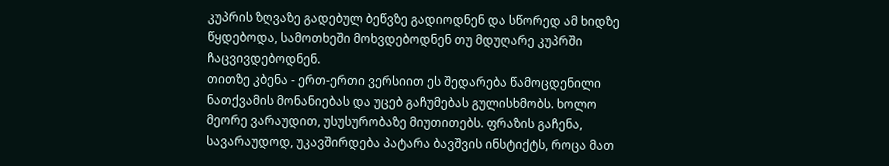კუპრის ზღვაზე გადებულ ბეწვზე გადიოდნენ და სწორედ ამ ხიდზე წყდებოდა, სამოთხეში მოხვდებოდნენ თუ მდუღარე კუპრში ჩაცვივდებოდნენ.
თითზე კბენა - ერთ-ერთი ვერსიით ეს შედარება წამოცდენილი ნათქვამის მონანიებას და უცებ გაჩუმებას გულისხმობს. ხოლო მეორე ვარაუდით, უსუსურობაზე მიუთითებს. ფრაზის გაჩენა, სავარაუდოდ, უკავშირდება პატარა ბავშვის ინსტიქტს, როცა მათ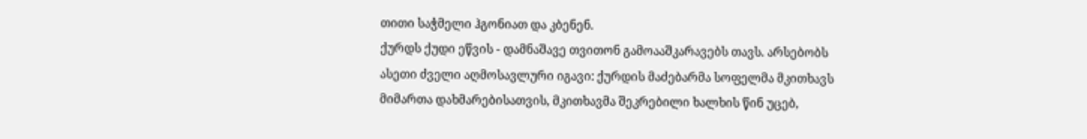თითი საჭმელი ჰგონიათ და კბენენ.
ქურდს ქუდი ეწვის - დამნაშავე თვითონ გამოააშკარავებს თავს. არსებობს ასეთი ძველი აღმოსავლური იგავი: ქურდის მაძებარმა სოფელმა მკითხავს მიმართა დახმარებისათვის, მკითხავმა შეკრებილი ხალხის წინ უცებ,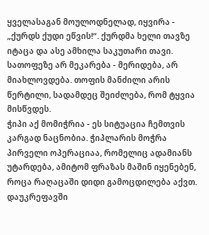ყველასაგან მოულოდნელად, იყვირა - „ქურდს ქუდი ეწვის!“. ქურდმა ხელი თავზე იტაცა და ასე ამხილა საკუთარი თავი.
სათოფეზე არ მეკარება - მერიდება, არ მიახლოვდება. თოფის მანძილი არის წერტილი, სადამდეც შეიძლება, რომ ტყვია მისწვდეს.
ჭიპი აქ მომიჭრია - ეს სიტუაცია ჩემთვის კარგად ნაცნობია. ჭიპლარის მოჭრა პირველი ოპერაციაა, რომელიც ადამიანს უტარდება, ამიტომ ფრაზას მაშინ იყენებენ, როცა რაღაცაში დიდი გამოცდილება აქვთ.
დაუკრეფავში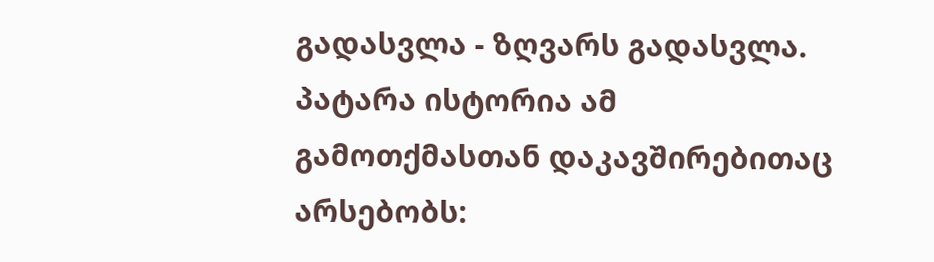გადასვლა - ზღვარს გადასვლა. პატარა ისტორია ამ გამოთქმასთან დაკავშირებითაც არსებობს: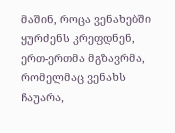მაშინ, როცა ვენახებში ყურძენს კრეფდნენ, ერთ-ერთმა მგზავრმა, რომელმაც ვენახს ჩაუარა,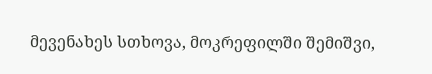მევენახეს სთხოვა, მოკრეფილში შემიშვი,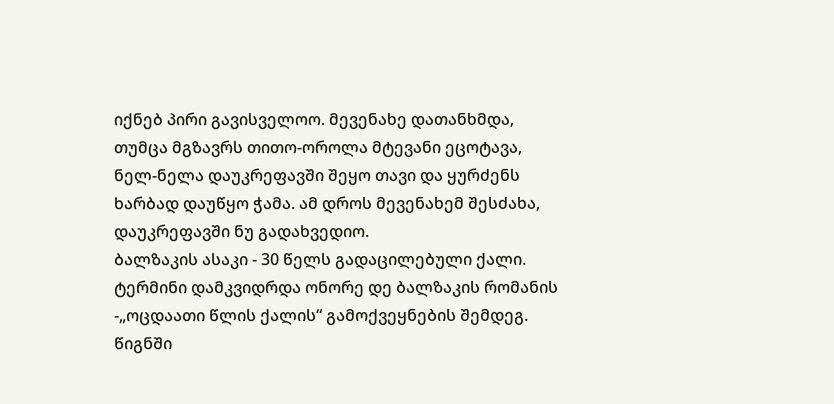იქნებ პირი გავისველოო. მევენახე დათანხმდა, თუმცა მგზავრს თითო-ოროლა მტევანი ეცოტავა, ნელ-ნელა დაუკრეფავში შეყო თავი და ყურძენს ხარბად დაუწყო ჭამა. ამ დროს მევენახემ შესძახა, დაუკრეფავში ნუ გადახვედიო.
ბალზაკის ასაკი - 30 წელს გადაცილებული ქალი. ტერმინი დამკვიდრდა ონორე დე ბალზაკის რომანის -„ოცდაათი წლის ქალის“ გამოქვეყნების შემდეგ. წიგნში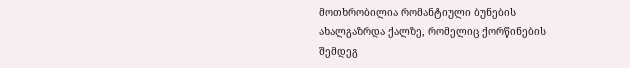მოთხრობილია რომანტიული ბუნების ახალგაზრდა ქალზე, რომელიც ქორწინების შემდეგ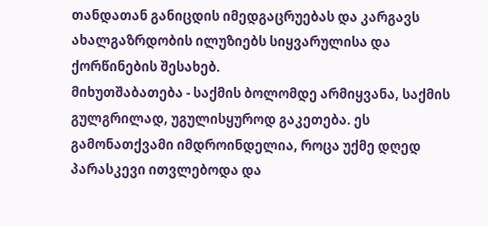თანდათან განიცდის იმედგაცრუებას და კარგავს ახალგაზრდობის ილუზიებს სიყვარულისა და ქორწინების შესახებ.
მიხუთშაბათება - საქმის ბოლომდე არმიყვანა, საქმის გულგრილად, უგულისყუროდ გაკეთება. ეს გამონათქვამი იმდროინდელია, როცა უქმე დღედ პარასკევი ითვლებოდა და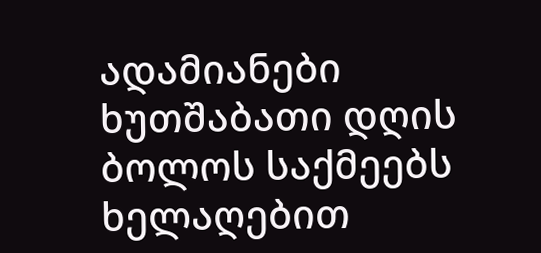ადამიანები ხუთშაბათი დღის ბოლოს საქმეებს ხელაღებით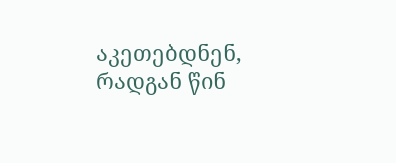აკეთებდნენ, რადგან წინ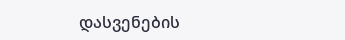დასვენების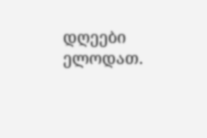დღეები ელოდათ.